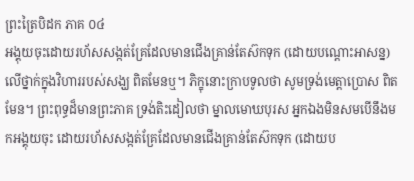ព្រះត្រៃបិដក ភាគ ០៤
អង្គុយចុះដោយរហ័សសង្កត់គ្រែដែលមានជើងគ្រាន់តែស៊កទុក (ដោយបណ្តោះអាសន្ន) លើថ្នាក់ក្នុងវិហាររបស់សង្ឃ ពិតមែនឬ។ ភិក្ខុនោះក្រាបទូលថា សូមទ្រង់មេត្តាប្រោស ពិតមែន។ ព្រះពុទ្ធដ៏មានព្រះភាគ ទ្រង់តិះដៀលថា ម្នាលមោឃបុរស អ្នកឯងមិនសមបើនឹងមកអង្គុយចុះ ដោយរហ័សសង្កត់គ្រែដែលមានជើងគ្រាន់តែស៊កទុក (ដោយប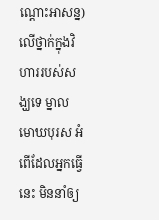ណ្តោះអាសន្ន) លើថ្នាក់ក្នុងវិហាររបស់សង្ឃទេ ម្នាលមោឃបុរស អំពើដែលអ្នកធ្វើនេះ មិននាំឲ្យ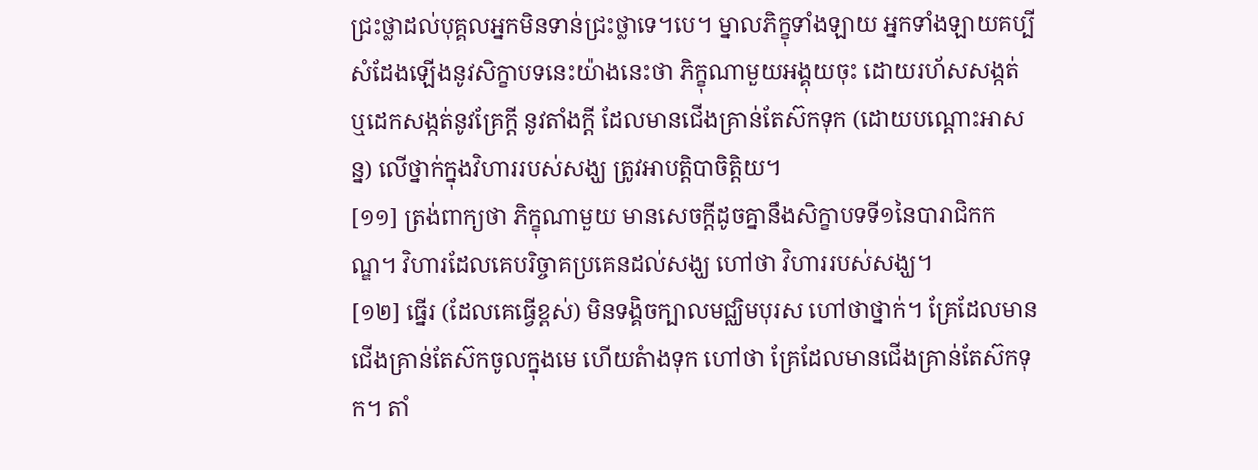ជ្រះថ្លាដល់បុគ្គលអ្នកមិនទាន់ជ្រះថ្លាទេ។បេ។ ម្នាលភិក្ខុទាំងឡាយ អ្នកទាំងឡាយគប្បីសំដែងឡើងនូវសិក្ខាបទនេះយ៉ាងនេះថា ភិក្ខុណាមួយអង្គុយចុះ ដោយរហ័សសង្កត់ ឬដេកសង្កត់នូវគ្រែក្តី នូវតាំងក្តី ដែលមានជើងគ្រាន់តែស៊កទុក (ដោយបណ្តោះអាសន្ន) លើថ្នាក់ក្នុងវិហាររបស់សង្ឃ ត្រូវអាបត្តិបាចិត្តិយ។
[១១] ត្រង់ពាក្យថា ភិក្ខុណាមួយ មានសេចក្តីដូចគ្នានឹងសិក្ខាបទទី១នៃបារាជិកកណ្ឌ។ វិហារដែលគេបរិច្ចាគប្រគេនដល់សង្ឃ ហៅថា វិហាររបស់សង្ឃ។
[១២] ធ្នើរ (ដែលគេធ្វើខ្ពស់) មិនទង្គិចក្បាលមជ្ឈិមបុរស ហៅថាថ្នាក់។ គ្រែដែលមានជើងគ្រាន់តែស៊កចូលក្នុងមេ ហើយតំាងទុក ហៅថា គ្រែដែលមានជើងគ្រាន់តែស៊កទុក។ តាំ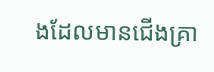ងដែលមានជើងគ្រា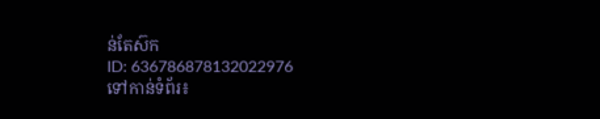ន់តែស៊ក
ID: 636786878132022976
ទៅកាន់ទំព័រ៖